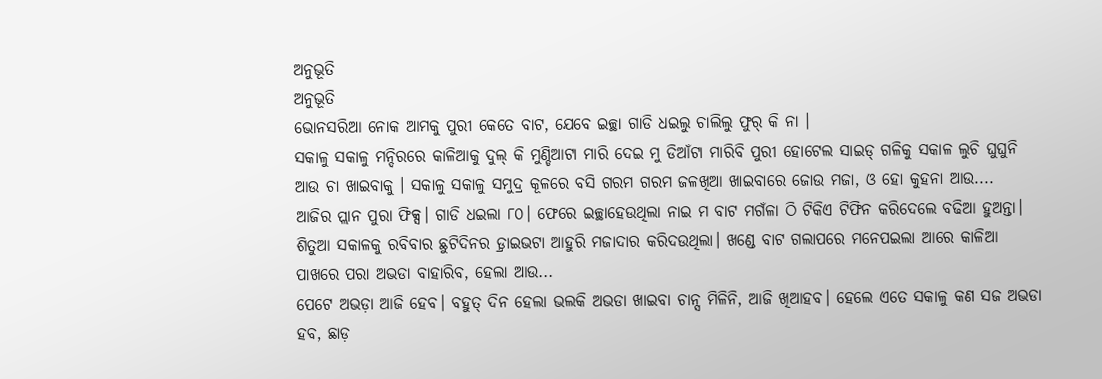ଅନୁଭୂତି
ଅନୁଭୂତି
ଭୋନସରିଆ ନୋକ ଆମକୁ ପୁରୀ କେତେ ବାଟ, ଯେବେ ଇଚ୍ଛା ଗାଡି ଧଇଲୁ ଚାଲିଲୁ ଫୁର୍ କି ନା ।
ସକାଳୁ ସକାଳୁ ମନ୍ଦିରରେ କାଳିଆକୁ ଦୁଲ୍ କି ମୁଣ୍ଡିଆଟା ମାରି ଦେଇ ମୁ ଡିଆଁଟା ମାରିବି ପୁରୀ ହୋଟେଲ ସାଇଡ୍ ଗଳିକୁ ସକାଳ ଲୁଚି ଘୁଘୁନି ଆଉ ଚା ଖାଇବାକୁ । ସକାଳୁ ସକାଳୁ ସମୁଦ୍ର କୂଳରେ ବସି ଗରମ ଗରମ ଜଳଖିଆ ଖାଇବାରେ ଜୋଉ ମଜା, ଓ ହୋ କୁହନା ଆଉ....
ଆଜିର ପ୍ଲାନ ପୁରା ଫିକ୍ସ। ଗାଡି ଧଇଲା ୮୦। ଫେରେ ଇଚ୍ଛାହେଉଥିଲା ନାଇ ମ ବାଟ ମଗଁଳା ଠି ଟିକିଏ ଟିଫିନ କରିଦେଲେ ବଢିଆ ହୁଅନ୍ତା। ଶିତୁଆ ସକାଳକୁ ରବିବାର ଛୁଟିଦିନର ଡ଼୍ରାଇଭଟା ଆହୁରି ମଜାଦାର କରିଦଉଥିଲା। ଖଣ୍ଡେ ବାଟ ଗଲାପରେ ମନେପଇଲା ଆରେ କାଳିଆ ପାଖରେ ପରା ଅଭଡା ବାହାରିବ, ହେଲା ଆଉ...
ପେଟେ ଅଭଡ଼ା ଆଜି ହେବ। ବହୁତ୍ ଦିନ ହେଲା ଭଲକି ଅଭଡା ଖାଇବା ଚାନ୍ସ ମିଳିନି, ଆଜି ଖିଆହବ। ହେଲେ ଏତେ ସକାଳୁ କଣ ସଜ ଅଭଡା ହବ, ଛାଡ଼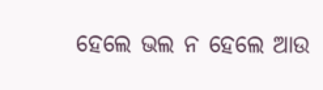ହେଲେ ଭଲ ନ ହେଲେ ଆଉ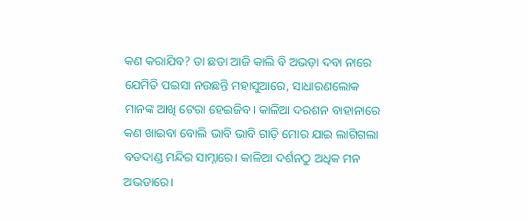କଣ କରାଯିବ? ତା ଛଡା ଆଜି କାଲି ବି ଅଭଡ଼ା ଦବା ନାରେ ଯେମିତି ପଇସା ନଉଛନ୍ତି ମହାସୁଆରେ, ସାଧାରଣଲୋକ ମାନଙ୍କ ଆଖି ଟେରା ହେଇଜିବ। କାଳିଆ ଦରଶନ ବାହାନାରେ କଣ ଖାଇବା ବୋଲି ଭାବି ଭାବି ଗାଡ଼ି ମୋର ଯାଇ ଲାଗିଗଲା ବଡଦାଣ୍ଡ ମନ୍ଦିର ସାମ୍ନାରେ। କାଳିଆ ଦର୍ଶନଠୁ ଅଧିକ ମନ ଅଭଡାରେ।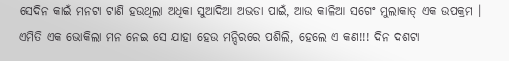ସେଦିନ କାଇଁ ମନଟା ଟାଣି ହଉଥିଲା ଅଧିକା ସୁଆଦିଆ ଅଭଡା ପାଇଁ, ଆଉ କାଳିଆ ସଗେଂ ମୁଲାକାତ୍ ଏକ ଉପକ୍ରମ ।
ଏମିତି ଏକ ଭୋକିଲା ମନ ନେଇ ସେ ଯାହା ହେଉ ମନ୍ଦିରରେ ପଶିଲି, ହେଲେ ଏ କଣ!!! ଦିନ ଦଶଟା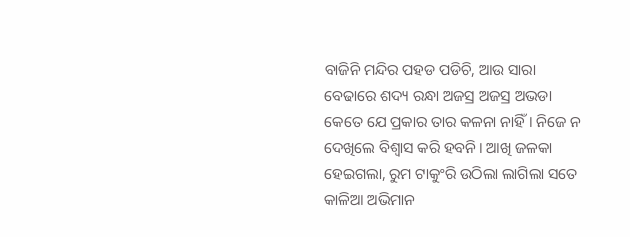ବାଜିନି ମନ୍ଦିର ପହଡ ପଡିଚି, ଆଉ ସାରା ବେଢାରେ ଶଦ୍ୟ ରନ୍ଧା ଅଜସ୍ର ଅଜସ୍ର ଅଭଡା କେତେ ଯେ ପ୍ରକାର ତାର କଳନା ନାହିଁ। ନିଜେ ନ ଦେଖିଲେ ବିଶ୍ୱାସ କରି ହବନି। ଆଖି ଜଳକା ହେଇଗଲା, ରୁମ ଟାକୁଂରି ଉଠିଲା ଲାଗିଲା ସତେ କାଳିଆ ଅଭିମାନ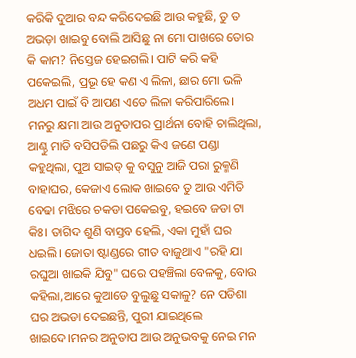କରିକି ଦୁଆର ବନ୍ଦ କରିଦେଇଛି ଆଉ କହୁଛି, ତୁ ତ ଅଭଡ଼ା ଖାଇବୁ ବୋଲି ଆସିଛୁ ନା ମୋ ପାଖରେ ତୋର କି କାମ? ନିସ୍ତେଜ ହେଇଗଲି। ପାଟି କରି କହି ପକେଇଲି, ପ୍ରଭୂ ହେ କଣ ଏ ଲିଳା, ଛାର ମୋ ଭଳି ଅଧମ ପାଇଁ ବି ଆପଣ ଏତେ ଲିଳା କରିପାରିଲେ। ମନରୁ କ୍ଷମା ଆଉ ଅନୁତାପର ପ୍ରାର୍ଥନା ବୋହି ଚାଲିଥିଲା, ଆଣ୍ଠୁ ମାଡି ବସିପଡିଲି ପଛରୁ କିଏ ଜଣେ ପଣ୍ଡା କହୁଥିଲା, ପୁଅ ସାଇଡ୍ କୁ ବସୁନୁ ଆଜି ପରା ରୁକ୍ମଣି ବାହାଘର, କେଜାଏ ଲୋକ ଖାଇବେ ତୁ ଆଉ ଏମିତି ବେଢା ମଝିରେ ଚକଡା ପକେଇବୁ, ହଇବେ ଜଡା ଟା କିଃ। ତାଗିଦ ଶୁଣି ବାସ୍ତବ ହେଲି, ଏକା ମୁହାଁ ଘର ଧଇଲି। ଜୋତା ଷ୍ଟାଣ୍ଡରେ ଗୀତ ବାଜୁଥାଏ "ରହି ଯା ରଘୁଆ ଖାଇକି ଯିବୁ" ଘରେ ପହଞ୍ଚିଲା ବେଳକୁ, ବୋଉ କହିଲା,ଆରେ କୁଆଡେ ବୁଲୁଛୁ ସକାଳୁ? ନେ ପଡିଶା ଘର ଅଭଡା ଦେଇଛନ୍ତି, ପୁରୀ ଯାଇଥିଲେ ଖାଇଦେ।ମନର ଅନୁତାପ ଆଉ ଅନୁଭବକୁ ନେଇ ମନ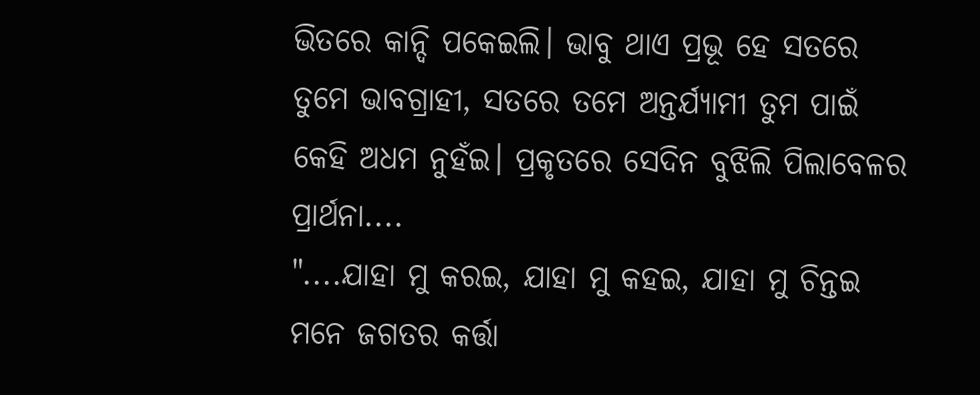ଭିତରେ କାନ୍ଦି ପକେଇଲି। ଭାବୁ ଥାଏ ପ୍ରଭୂ ହେ ସତରେ ତୁମେ ଭାବଗ୍ରାହୀ, ସତରେ ତମେ ଅନ୍ତର୍ଯ୍ୟାମୀ ତୁମ ପାଇଁ କେହି ଅଧମ ନୁହଁଇ। ପ୍ରକୃତରେ ସେଦିନ ବୁଝିଲି ପିଲାବେଳର ପ୍ରାର୍ଥନା....
"....ଯାହା ମୁ କରଇ, ଯାହା ମୁ କହଇ, ଯାହା ମୁ ଚିନ୍ତଇ ମନେ ଜଗତର କର୍ତ୍ତା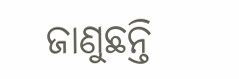ଜାଣୁଛନ୍ତି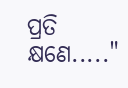ପ୍ରତି କ୍ଷଣେ....."